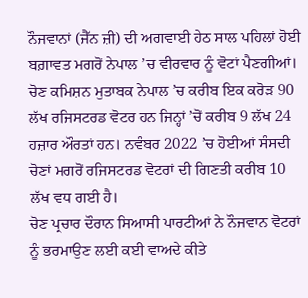ਨੌਜਵਾਨਾਂ (ਜੈੱਨ ਜ਼ੀ) ਦੀ ਅਗਵਾਈ ਹੇਠ ਸਾਲ ਪਹਿਲਾਂ ਹੋਈ ਬਗ਼ਾਵਤ ਮਗਰੋਂ ਨੇਪਾਲ ’ਚ ਵੀਰਵਾਰ ਨੂੰ ਵੋਟਾਂ ਪੈਣਗੀਆਂ। ਚੋਣ ਕਮਿਸ਼ਨ ਮੁਤਾਬਕ ਨੇਪਾਲ ’ਚ ਕਰੀਬ ਇਕ ਕਰੋੜ 90 ਲੱਖ ਰਜਿਸਟਰਡ ਵੋਟਰ ਹਨ ਜਿਨ੍ਹਾਂ ’ਚੋਂ ਕਰੀਬ 9 ਲੱਖ 24 ਹਜ਼ਾਰ ਔਰਤਾਂ ਹਨ। ਨਵੰਬਰ 2022 ’ਚ ਹੋਈਆਂ ਸੰਸਦੀ ਚੋਣਾਂ ਮਗਰੋਂ ਰਜਿਸਟਰਡ ਵੋਟਰਾਂ ਦੀ ਗਿਣਤੀ ਕਰੀਬ 10 ਲੱਖ ਵਧ ਗਈ ਹੈ।
ਚੋਣ ਪ੍ਰਚਾਰ ਦੌਰਾਨ ਸਿਆਸੀ ਪਾਰਟੀਆਂ ਨੇ ਨੌਜਵਾਨ ਵੋਟਰਾਂ ਨੂੰ ਭਰਮਾਉਣ ਲਈ ਕਈ ਵਾਅਦੇ ਕੀਤੇ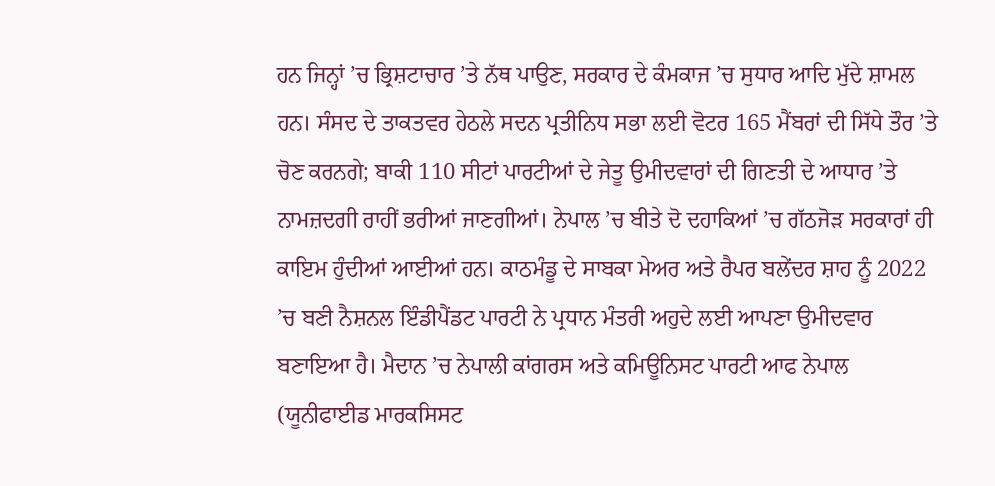ਹਨ ਜਿਨ੍ਹਾਂ ’ਚ ਭ੍ਰਿਸ਼ਟਾਚਾਰ ’ਤੇ ਨੱਥ ਪਾਉਣ, ਸਰਕਾਰ ਦੇ ਕੰਮਕਾਜ ’ਚ ਸੁਧਾਰ ਆਦਿ ਮੁੱਦੇ ਸ਼ਾਮਲ ਹਨ। ਸੰਸਦ ਦੇ ਤਾਕਤਵਰ ਹੇਠਲੇ ਸਦਨ ਪ੍ਰਤੀਨਿਧ ਸਭਾ ਲਈ ਵੋਟਰ 165 ਮੈਂਬਰਾਂ ਦੀ ਸਿੱਧੇ ਤੌਰ ’ਤੇ ਚੋਣ ਕਰਨਗੇ; ਬਾਕੀ 110 ਸੀਟਾਂ ਪਾਰਟੀਆਂ ਦੇ ਜੇਤੂ ਉਮੀਦਵਾਰਾਂ ਦੀ ਗਿਣਤੀ ਦੇ ਆਧਾਰ ’ਤੇ ਨਾਮਜ਼ਦਗੀ ਰਾਹੀਂ ਭਰੀਆਂ ਜਾਣਗੀਆਂ। ਨੇਪਾਲ ’ਚ ਬੀਤੇ ਦੋ ਦਹਾਕਿਆਂ ’ਚ ਗੱਠਜੋੜ ਸਰਕਾਰਾਂ ਹੀ ਕਾਇਮ ਹੁੰਦੀਆਂ ਆਈਆਂ ਹਨ। ਕਾਠਮੰਡੂ ਦੇ ਸਾਬਕਾ ਮੇਅਰ ਅਤੇ ਰੈਪਰ ਬਲੇਂਦਰ ਸ਼ਾਹ ਨੂੰ 2022 ’ਚ ਬਣੀ ਨੈਸ਼ਨਲ ਇੰਡੀਪੈਂਡਟ ਪਾਰਟੀ ਨੇ ਪ੍ਰਧਾਨ ਮੰਤਰੀ ਅਹੁਦੇ ਲਈ ਆਪਣਾ ਉਮੀਦਵਾਰ ਬਣਾਇਆ ਹੈ। ਮੈਦਾਨ ’ਚ ਨੇਪਾਲੀ ਕਾਂਗਰਸ ਅਤੇ ਕਮਿਊਨਿਸਟ ਪਾਰਟੀ ਆਫ ਨੇਪਾਲ (ਯੂਨੀਫਾਈਡ ਮਾਰਕਸਿਸਟ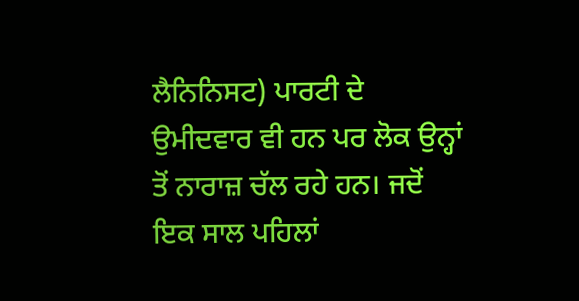ਲੈਨਿਨਿਸਟ) ਪਾਰਟੀ ਦੇ ਉਮੀਦਵਾਰ ਵੀ ਹਨ ਪਰ ਲੋਕ ਉਨ੍ਹਾਂ ਤੋਂ ਨਾਰਾਜ਼ ਚੱਲ ਰਹੇ ਹਨ। ਜਦੋਂ ਇਕ ਸਾਲ ਪਹਿਲਾਂ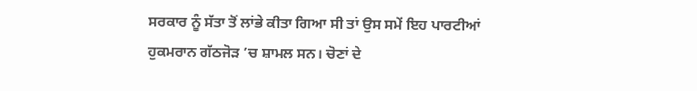ਸਰਕਾਰ ਨੂੰ ਸੱਤਾ ਤੋਂ ਲਾਂਭੇ ਕੀਤਾ ਗਿਆ ਸੀ ਤਾਂ ਉਸ ਸਮੇਂ ਇਹ ਪਾਰਟੀਆਂ ਹੁਕਮਰਾਨ ਗੱਠਜੋੜ ’ਚ ਸ਼ਾਮਲ ਸਨ। ਚੋਣਾਂ ਦੇ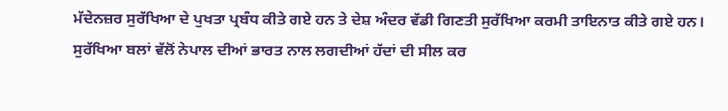ਮੱਦੇਨਜ਼ਰ ਸੁਰੱਖਿਆ ਦੇ ਪੁਖਤਾ ਪ੍ਰਬੰਧ ਕੀਤੇ ਗਏ ਹਨ ਤੇ ਦੇਸ਼ ਅੰਦਰ ਵੱਡੀ ਗਿਣਤੀ ਸੁਰੱਖਿਆ ਕਰਮੀ ਤਾਇਨਾਤ ਕੀਤੇ ਗਏ ਹਨ। ਸੁਰੱਖਿਆ ਬਲਾਂ ਵੱਲੋਂ ਨੇਪਾਲ ਦੀਆਂ ਭਾਰਤ ਨਾਲ ਲਗਦੀਆਂ ਹੱਦਾਂ ਦੀ ਸੀਲ ਕਰ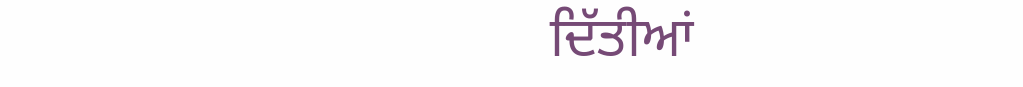ਦਿੱਤੀਆਂ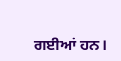ਗਈਆਂ ਹਨ।